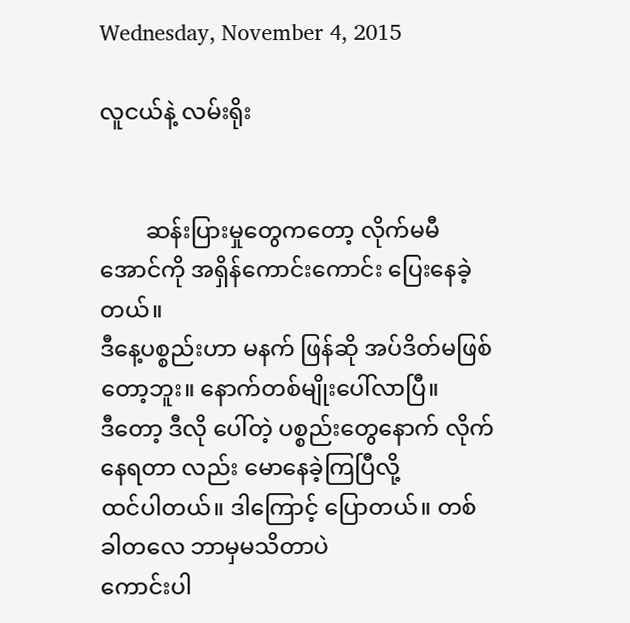Wednesday, November 4, 2015

လူငယ်နဲ့ လမ်းရိုး


        ဆန်းပြားမှုတွေကတော့ လိုက်မမီအောင်ကို အရှိန်ကောင်းကောင်း ပြေးနေခဲ့တယ်။
ဒီနေ့ပစ္စည်းဟာ မနက် ဖြန်ဆို အပ်ဒိတ်မဖြစ်တော့ဘူး။ နောက်တစ်မျိုးပေါ်လာပြီ။
ဒီတော့ ဒီလို ပေါ်တဲ့ ပစ္စည်းတွေနောက် လိုက်နေရတာ လည်း မောနေခဲ့ကြပြီလို့
ထင်ပါတယ်။ ဒါကြောင့် ပြောတယ်။ တစ်ခါတလေ ဘာမှမသိတာပဲ
ကောင်းပါ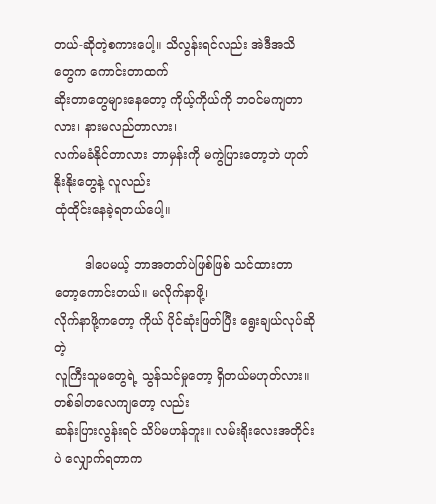တယ်-ဆိုတဲ့စကားပေါ့။ သိလွန်းရင်လည်း အဲဒီအသိတွေက ကောင်းတာထက်
ဆိုးတာတွေများနေတော့ ကိုယ့်ကိုယ်ကို ဘဝင်မကျတာလား၊ နားမလည်တာလား၊
လက်မခံနိုင်တာလား ဘာမှန်းကို မကွဲပြားတော့ဘဲ ဟုတ်နိုးနိုးတွေနဲ့ လူလည်း
ထုံထိုင်းနေခဲ့ရတယ်ပေါ့။

        ဒါပေမယ့် ဘာအတတ်ပဲဖြစ်ဖြစ် သင်ထားတာတော့ကောင်းတယ်။ မလိုက်နာဖို့၊
လိုက်နာဖို့ကတော့ ကိုယ် ပိုင်ဆုံးဖြတ်ပြီး ရွေးချယ်လုပ်ဆိုတဲ့
လူကြီးသူမတွေရဲ့ သွန်သင်မှုတော့ ရှိတယ်မဟုတ်လား။ တစ်ခါတလေကျတော့ လည်း
ဆန်းပြားလွန်းရင် သိပ်မဟန်ဘူး။ လမ်းရိုးလေးအတိုင်းပဲ လျှောက်ရတာက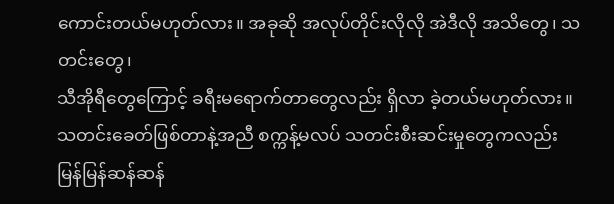ကောင်းတယ်မဟုတ်လား။ အခုဆို အလုပ်တိုင်းလိုလို အဲဒီလို အသိတွေ၊ သတင်းတွေ၊
သီအိုရီတွေကြောင့် ခရီးမရောက်တာတွေလည်း ရှိလာ ခဲ့တယ်မဟုတ်လား။
သတင်းခေတ်ဖြစ်တာနဲ့အညီ စက္ကန့်မလပ် သတင်းစီးဆင်းမှုတွေကလည်း
မြန်မြန်ဆန်ဆန်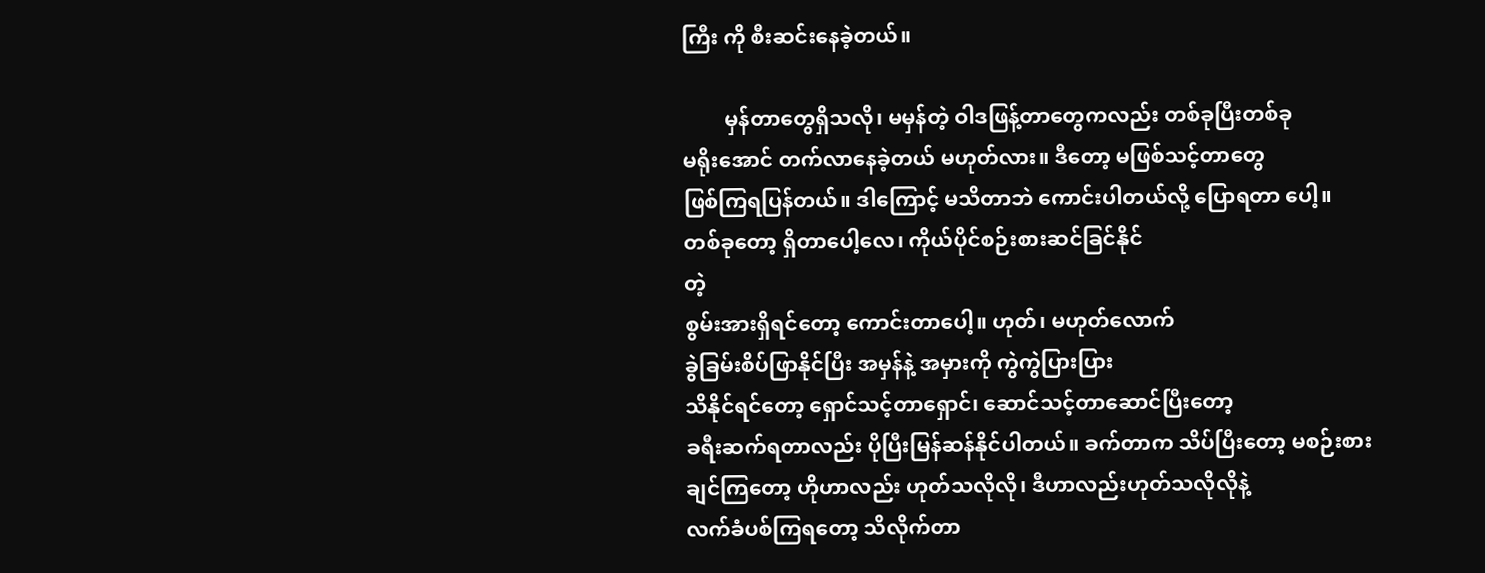ကြီး ကို စီးဆင်းနေခဲ့တယ်။

        မှန်တာတွေရှိသလို၊ မမှန်တဲ့ ဝါဒဖြန့်တာတွေကလည်း တစ်ခုပြီးတစ်ခု
မရိုးအောင် တက်လာနေခဲ့တယ် မဟုတ်လား။ ဒီတော့ မဖြစ်သင့်တာတွေ
ဖြစ်ကြရပြန်တယ်။ ဒါကြောင့် မသိတာဘဲ ကောင်းပါတယ်လို့ ပြောရတာ ပေါ့။
တစ်ခုတော့ ရှိတာပေါ့လေ၊ ကိုယ်ပိုင်စဉ်းစားဆင်ခြင်နိုင်
တဲ့
စွမ်းအားရှိရင်တော့ ကောင်းတာပေါ့။ ဟုတ်၊ မဟုတ်လောက်
ခွဲခြမ်းစိပ်ဖြာနိုင်ပြီး အမှန်နဲ့ အမှားကို ကွဲကွဲပြားပြား
သိနိုင်ရင်တော့ ရှောင်သင့်တာရှောင်၊ ဆောင်သင့်တာဆောင်ပြီးတော့
ခရီးဆက်ရတာလည်း ပိုပြီးမြန်ဆန်နိုင်ပါတယ်။ ခက်တာက သိပ်ပြီးတော့ မစဉ်းစား
ချင်ကြတော့ ဟိုဟာလည်း ဟုတ်သလိုလို၊ ဒီဟာလည်းဟုတ်သလိုလိုနဲ့
လက်ခံပစ်ကြရတော့ သိလိုက်တာ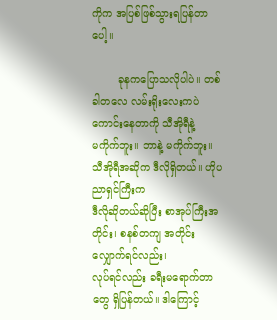ကိုက အပြစ်ဖြစ်သွားရပြန်တာပေါ့။

        ခုနကပြောသလိုပါပဲ။ တစ်ခါတလေ လမ်းရိုးလေးကပဲ ကောင်းနေတာကို သီအိုရီနဲ့
မကိုက်ဘူး။ ဘာနဲ့ မကိုက်ဘူး။ သီအိုရီအဆိုက ဒီလိုရှိတယ်။ ဟိုပညာရှင်ကြီးက
ဒီလိုဆိုတယ်ဆိုပြီး စာအုပ်ကြီးအတိုင်း၊ စနစ်တကျ အတိုင်း လျှောက်ရင်လည်း၊
လုပ်ရင်လည်း ခရီးမရောက်တာတွေ ရှိပြန်တယ်။ ဒါကြောင့်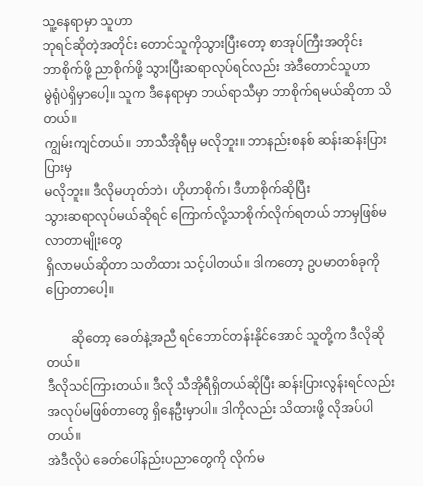သူ့နေရာမှာ သူဟာ
ဘုရင်ဆိုတဲ့အတိုင်း တောင်သူကိုသွားပြီးတော့ စာအုပ်ကြီးအတိုင်း
ဘာစိုက်ဖို့ ညာစိုက်ဖို့ သွားပြီးဆရာလုပ်ရင်လည်း အဲဒီတောင်သူဟာ
မွဲရုံပဲရှိမှာပေါ့။ သူက ဒီနေရာမှာ ဘယ်ရာသီမှာ ဘာစိုက်ရမယ်ဆိုတာ သိတယ်။
ကျွမ်းကျင်တယ်။ ဘာသီအိုရီမှ မလိုဘူး။ ဘာနည်းစနစ် ဆန်းဆန်းပြားပြားမှ
မလိုဘူး။ ဒီလိုမဟုတ်ဘဲ၊ ဟိုဟာစိုက်၊ ဒီဟာစိုက်ဆိုပြီး
သွားဆရာလုပ်မယ်ဆိုရင် ကြောက်လို့သာစိုက်လိုက်ရတယ် ဘာမှဖြစ်မလာတာမျိုးတွေ
ရှိလာမယ်ဆိုတာ သတိထား သင့်ပါတယ်။ ဒါကတော့ ဥပမာတစ်ခုကို ပြောတာပေါ့။

        ဆိုတော့ ခေတ်နဲ့အညီ ရင်ဘောင်တန်းနိုင်အောင် သူတို့က ဒီလိုဆိုတယ်။
ဒီလိုသင်ကြားတယ်။ ဒီလို သီအိုရီရှိတယ်ဆိုပြီး ဆန်းပြားလွန်းရင်လည်း
အလုပ်မဖြစ်တာတွေ ရှိနေဦးမှာပါ။ ဒါကိုလည်း သိထားဖို့ လိုအပ်ပါတယ်။
အဲဒီလိုပဲ ခေတ်ပေါ်နည်းပညာတွေကို လိုက်မ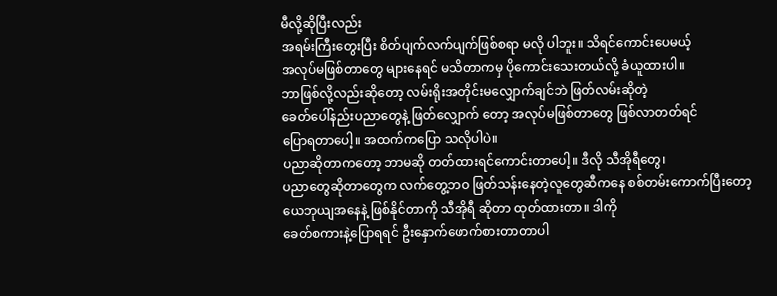မီလို့ဆိုပြီးလည်း
အရမ်းကြီးတွေးပြီး စိတ်ပျက်လက်ပျက်ဖြစ်စရာ မလို ပါဘူး။ သိရင်ကောင်းပေမယ့်
အလုပ်မဖြစ်တာတွေ များနေရင် မသိတာကမှ ပိုကောင်းသေးတယ်လို့ ခံယူထားပါ။
ဘာဖြစ်လို့လည်းဆိုတော့ လမ်းရိုးအတိုင်းမလျှောက်ချင်ဘဲ ဖြတ်လမ်းဆိုတဲ့
ခေတ်ပေါ်နည်းပညာတွေနဲ့ ဖြတ်လျှောက် တော့ အလုပ်မဖြစ်တာတွေ ဖြစ်လာတတ်ရင်
ပြောရတာပေါ့။ အထက်ကပြော သလိုပါပဲ။
ပညာဆိုတာကတော့ ဘာမဆို တတ်ထားရင်ကောင်းတာပေါ့။ ဒီလို သီအိုရီတွေ၊
ပညာတွေဆိုတာတွေက လက်တွေ့ဘဝ ဖြတ်သန်းနေတဲ့လူတွေဆီကနေ စစ်တမ်းကောက်ပြီးတော့
ယေဘုယျအနေနဲ့ ဖြစ်နိုင်တာကို သီအိုရီ ဆိုတာ ထုတ်ထားတာ။ ဒါကို
ခေတ်စကားနဲ့ပြောရရင် ဦးနှောက်ဖောက်စားတာတာပါ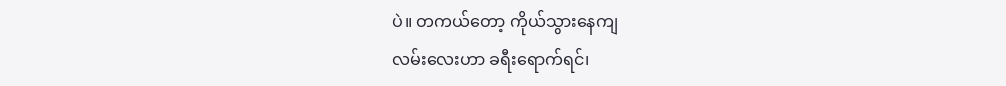ပဲ။ တကယ်တော့ ကိုယ်သွားနေကျ
လမ်းလေးဟာ ခရီးရောက်ရင်၊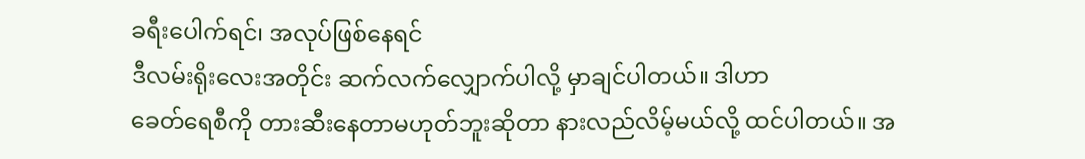ခရီးပေါက်ရင်၊ အလုပ်ဖြစ်နေရင်
ဒီလမ်းရိုးလေးအတိုင်း ဆက်လက်လျှောက်ပါလို့ မှာချင်ပါတယ်။ ဒါဟာ
ခေတ်ရေစီကို တားဆီးနေတာမဟုတ်ဘူးဆိုတာ နားလည်လိမ့်မယ်လို့ ထင်ပါတယ်။ အ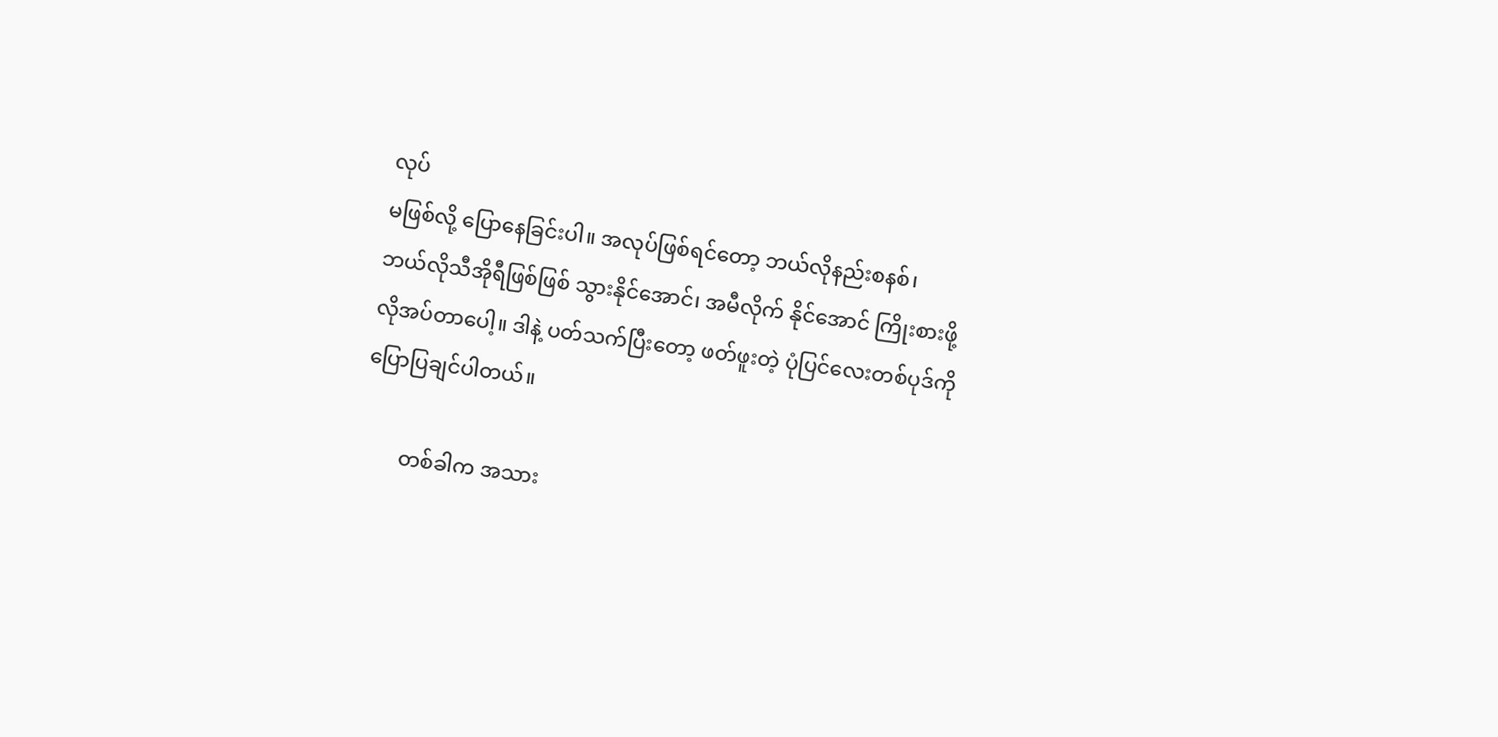လုပ်
မဖြစ်လို့ ပြောနေခြင်းပါ။ အလုပ်ဖြစ်ရင်တော့ ဘယ်လိုနည်းစနစ်၊
ဘယ်လိုသီအိုရီဖြစ်ဖြစ် သွားနိုင်အောင်၊ အမီလိုက် နိုင်အောင် ကြိုးစားဖို့
လိုအပ်တာပေါ့။ ဒါနဲ့ ပတ်သက်ပြီးတော့ ဖတ်ဖူးတဲ့ ပုံပြင်လေးတစ်ပုဒ်ကို
ပြောပြချင်ပါတယ်။

        တစ်ခါက အသား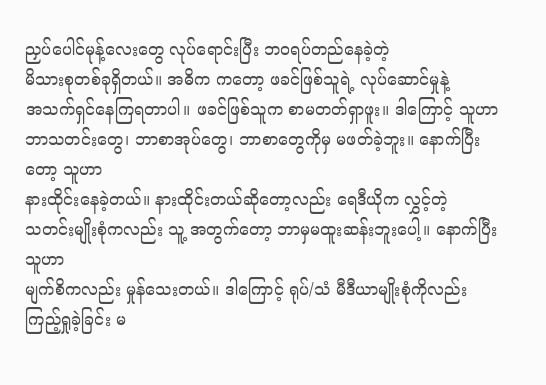ညှပ်ပေါင်မုန့်လေးတွေ လုပ်ရောင်းပြီး ဘဝရပ်တည်နေခဲ့တဲ့
မိသားစုတစ်ခုရှိတယ်။ အဓိက ကတော့ ဖခင်ဖြစ်သူရဲ့ လုပ်ဆောင်မှုနဲ့
အသက်ရှင်နေကြရတာပါ။ ဖခင်ဖြစ်သူက စာမတတ်ရှာဖူး။ ဒါကြောင့် သူဟာ
ဘာသတင်းတွေ၊ ဘာစာအုပ်တွေ၊ ဘာစာတွေကိုမှ မဖတ်ခဲ့ဘူး။ နောက်ပြီးတော့ သူဟာ
နားထိုင်းနေခဲ့တယ်။ နားထိုင်းတယ်ဆိုတော့လည်း ရေဒီယိုက လွှင့်တဲ့
သတင်းမျိုးစုံကလည်း သူ့ အတွက်တော့ ဘာမှမထူးဆန်းဘူးပေါ့။ နောက်ပြီး သူဟာ
မျက်စိကလည်း မှုန်သေးတယ်။ ဒါကြောင့် ရုပ်/သံ မီဒီယာမျိုးစုံကိုလည်း
ကြည့်ရှုခဲ့ခြင်း မ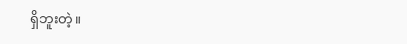ရှိဘူးတဲ့။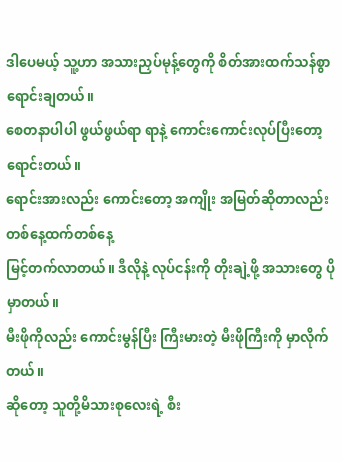ဒါပေမယ့် သူ့ဟာ အသားညှပ်မုန့်တွေကို စိတ်အားထက်သန်စွာ ရောင်းချတယ်။
စေတနာပါပါ ဖွယ်ဖွယ်ရာ ရာနဲ့ ကောင်းကောင်းလုပ်ပြီးတော့ ရောင်းတယ်။
ရောင်းအားလည်း ကောင်းတော့ အကျိုး အမြတ်ဆိုတာလည်း တစ်နေ့ထက်တစ်နေ့
မြင့်တက်လာတယ်။ ဒီလိုနဲ့ လုပ်ငန်းကို တိုးချဲ့ဖို့ အသားတွေ ပိုမှာတယ်။
မီးဖိုကိုလည်း ကောင်းမွန်ပြီး ကြီးမားတဲ့ မီးဖိုကြီးကို မှာလိုက်တယ်။
ဆိုတော့ သူတို့မိသားစုလေးရဲ့ စီး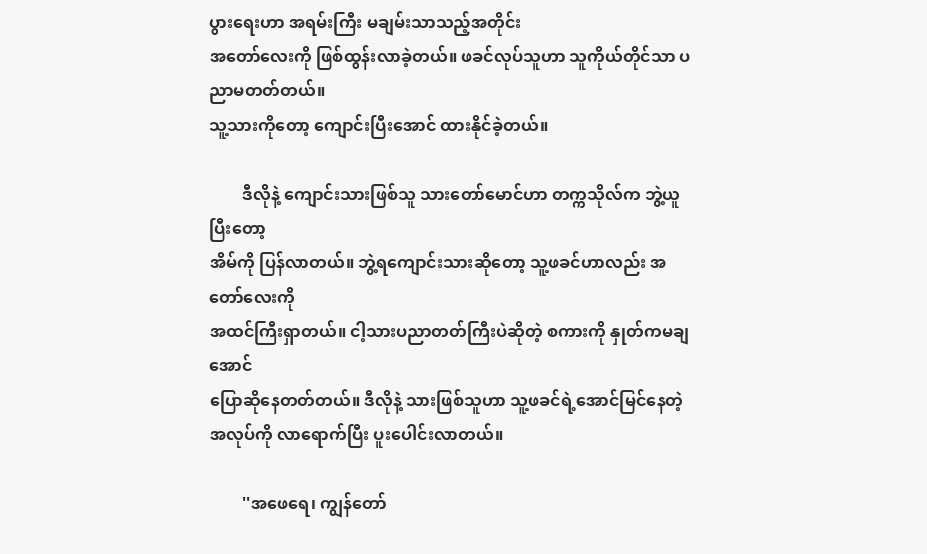ပွားရေးဟာ အရမ်းကြီး မချမ်းသာသည့်အတိုင်း
အတော်လေးကို ဖြစ်ထွန်းလာခဲ့တယ်။ ဖခင်လုပ်သူဟာ သူကိုယ်တိုင်သာ ပညာမတတ်တယ်။
သူ့သားကိုတော့ ကျောင်းပြီးအောင် ထားနိုင်ခဲ့တယ်။

        ဒီလိုနဲ့ ကျောင်းသားဖြစ်သူ သားတော်မောင်ဟာ တက္ကသိုလ်က ဘွဲ့ယူပြီးတော့
အိမ်ကို ပြန်လာတယ်။ ဘွဲ့ရကျောင်းသားဆိုတော့ သူ့ဖခင်ဟာလည်း အတော်လေးကို
အထင်ကြီးရှာတယ်။ ငါ့သားပညာတတ်ကြီးပဲဆိုတဲ့ စကားကို နှုတ်ကမချအောင်
ပြောဆိုနေတတ်တယ်။ ဒီလိုနဲ့ သားဖြစ်သူဟာ သူ့ဖခင်ရဲ့အောင်မြင်နေတဲ့
အလုပ်ကို လာရောက်ပြီး ပူးပေါင်းလာတယ်။

        ''အဖေရေ၊ ကျွန်တော်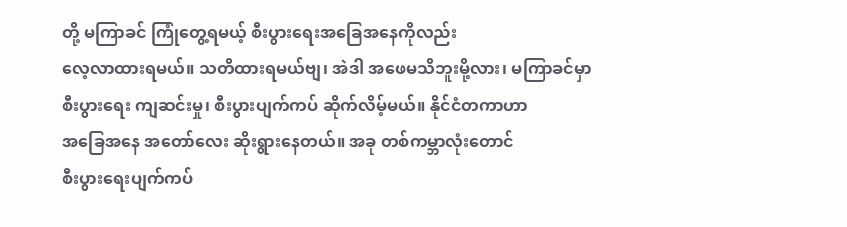တို့ မကြာခင် ကြုံတွေ့ရမယ့် စီးပွားရေးအခြေအနေကိုလည်း
လေ့လာထားရမယ်။ သတိထားရမယ်ဗျ၊ အဲဒါ အဖေမသိဘူးမို့လား၊ မကြာခင်မှာ
စီးပွားရေး ကျဆင်းမှု၊ စီးပွားပျက်ကပ် ဆိုက်လိမ့်မယ်။ နိုင်ငံတကာဟာ
အခြေအနေ အတော်လေး ဆိုးရွားနေတယ်။ အခု တစ်ကမ္ဘာလုံးတောင်
စီးပွားရေးပျက်ကပ်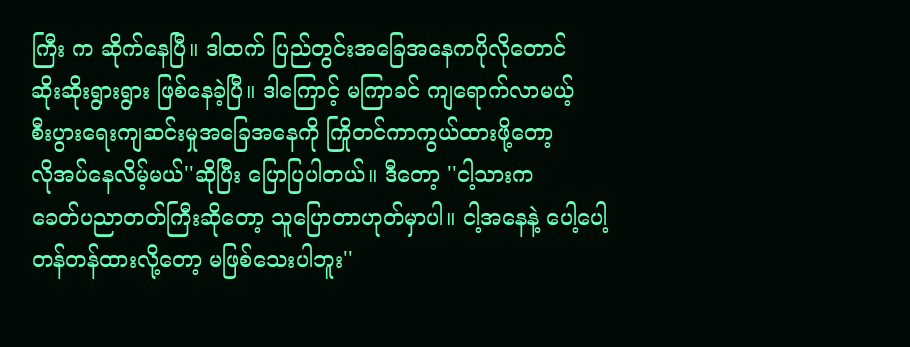ကြီး က ဆိုက်နေပြီ။ ဒါထက် ပြည်တွင်းအခြေအနေကပိုလိုတောင်
ဆိုးဆိုးရွားရွား ဖြစ်နေခဲ့ပြီ။ ဒါကြောင့် မကြာခင် ကျရောက်လာမယ့်
စီးပွားရေးကျဆင်းမှုအခြေအနေကို ကြိုတင်ကာကွယ်ထားဖို့တော့
လိုအပ်နေလိမ့်မယ်''ဆိုပြီး ပြောပြပါတယ်။ ဒီတော့ ''ငါ့သားက
ခေတ်ပညာတတ်ကြီးဆိုတော့ သူပြောတာဟုတ်မှာပါ။ ငါ့အနေနဲ့ ပေါ့ပေါ့
တန်တန်ထားလို့တော့ မဖြစ်သေးပါဘူး''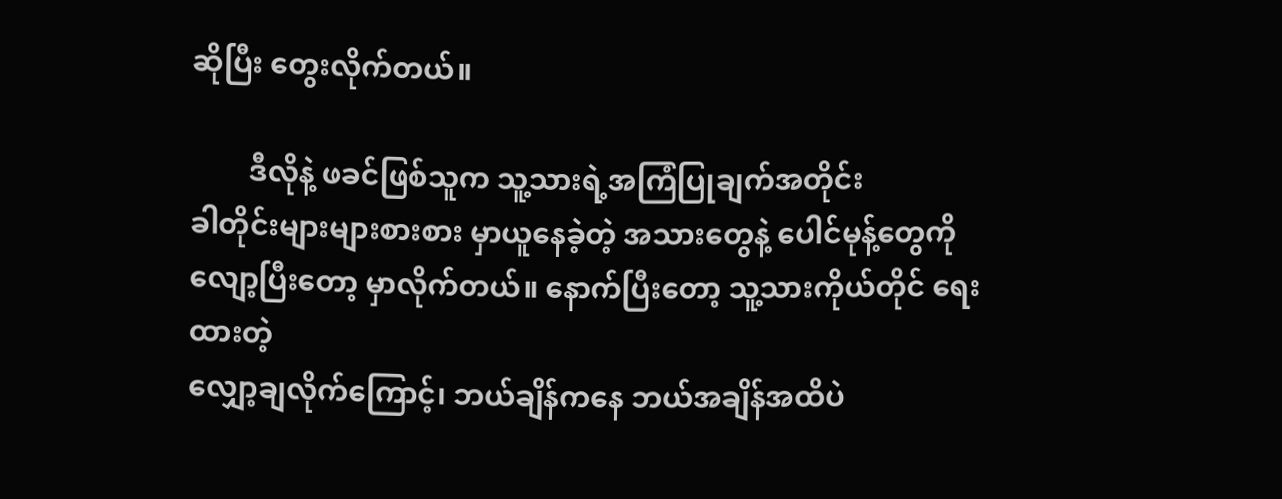ဆိုပြီး တွေးလိုက်တယ်။

        ဒီလိုနဲ့ ဖခင်ဖြစ်သူက သူ့သားရဲ့အကြံပြုချက်အတိုင်း
ခါတိုင်းများများစားစား မှာယူနေခဲ့တဲ့ အသားတွေနဲ့ ပေါင်မုန့်တွေကို
လျော့ပြီးတော့ မှာလိုက်တယ်။ နောက်ပြီးတော့ သူ့သားကိုယ်တိုင် ရေးထားတဲ့
လျှော့ချလိုက်ကြောင့်၊ ဘယ်ချိန်ကနေ ဘယ်အချိန်အထိပဲ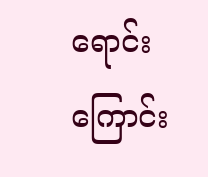ရောင်းကြောင်း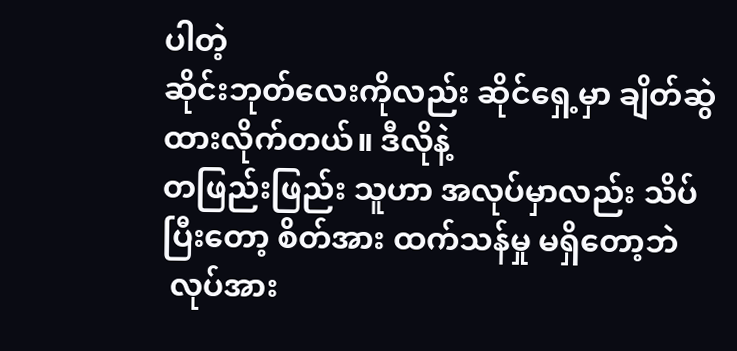ပါတဲ့
ဆိုင်းဘုတ်လေးကိုလည်း ဆိုင်ရှေ့မှာ ချိတ်ဆွဲထားလိုက်တယ်။ ဒီလိုနဲ့
တဖြည်းဖြည်း သူဟာ အလုပ်မှာလည်း သိပ်ပြီးတော့ စိတ်အား ထက်သန်မှု မရှိတော့ဘဲ
 လုပ်အား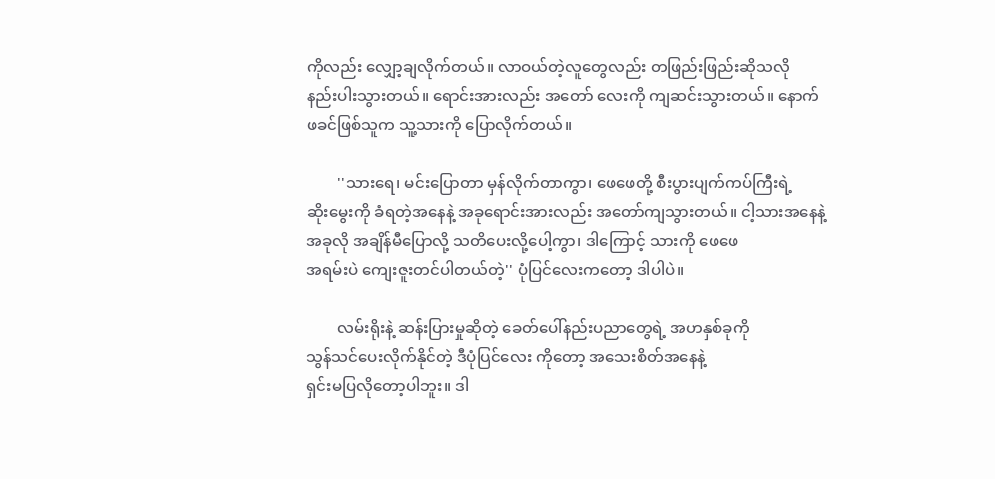ကိုလည်း လျှော့ချလိုက်တယ်။ လာဝယ်တဲ့လူတွေလည်း တဖြည်းဖြည်းဆိုသလို
နည်းပါးသွားတယ်။ ရောင်းအားလည်း အတော် လေးကို ကျဆင်းသွားတယ်။ နောက်
ဖခင်ဖြစ်သူက သူ့သားကို ပြောလိုက်တယ်။

        ''သားရေ၊ မင်းပြောတာ မှန်လိုက်တာကွာ၊ ဖေဖေတို့ စီးပွားပျက်ကပ်ကြီးရဲ့
ဆိုးမွေးကို ခံရတဲ့အနေနဲ့ အခုရောင်းအားလည်း အတော်ကျသွားတယ်။ ငါ့သားအနေနဲ့
အခုလို အချိန်မီပြောလို့ သတိပေးလို့ပေါ့ကွာ၊ ဒါကြောင့် သားကို ဖေဖေ
အရမ်းပဲ ကျေးဇူးတင်ပါတယ်တဲ့'' ပုံပြင်လေးကတော့ ဒါပါပဲ။

        လမ်းရိုးနဲ့ ဆန်းပြားမှုဆိုတဲ့ ခေတ်ပေါ်နည်းပညာတွေရဲ့ အဟနှစ်ခုကို
သွန်သင်ပေးလိုက်နိုင်တဲ့ ဒီပုံပြင်လေး ကိုတော့ အသေးစိတ်အနေနဲ့
ရှင်းမပြလိုတော့ပါဘူး။ ဒါ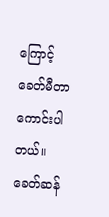ကြောင့် ခေတ်မီတာကောင်းပါတယ်။
ခေတ်ဆန်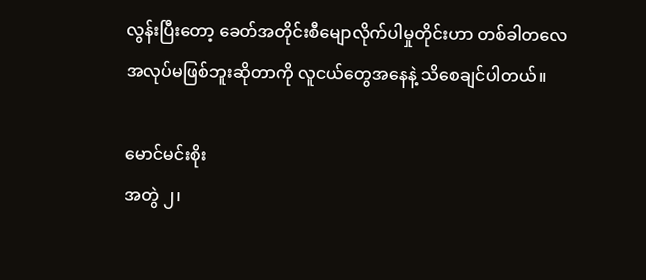လွန်းပြီးတော့ ခေတ်အတိုင်းစီမျောလိုက်ပါမှုတိုင်းဟာ တစ်ခါတလေ
အလုပ်မဖြစ်ဘူးဆိုတာကို လူငယ်တွေအနေနဲ့ သိစေချင်ပါတယ်။

မောင်မင်းစိုး
အတွဲ ၂၊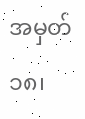အမှတ် ၁၈၊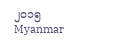၂၀၁၅
Myanmar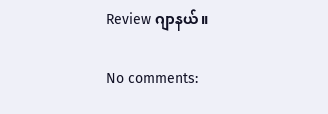Review ဂျာနယ်။

No comments: